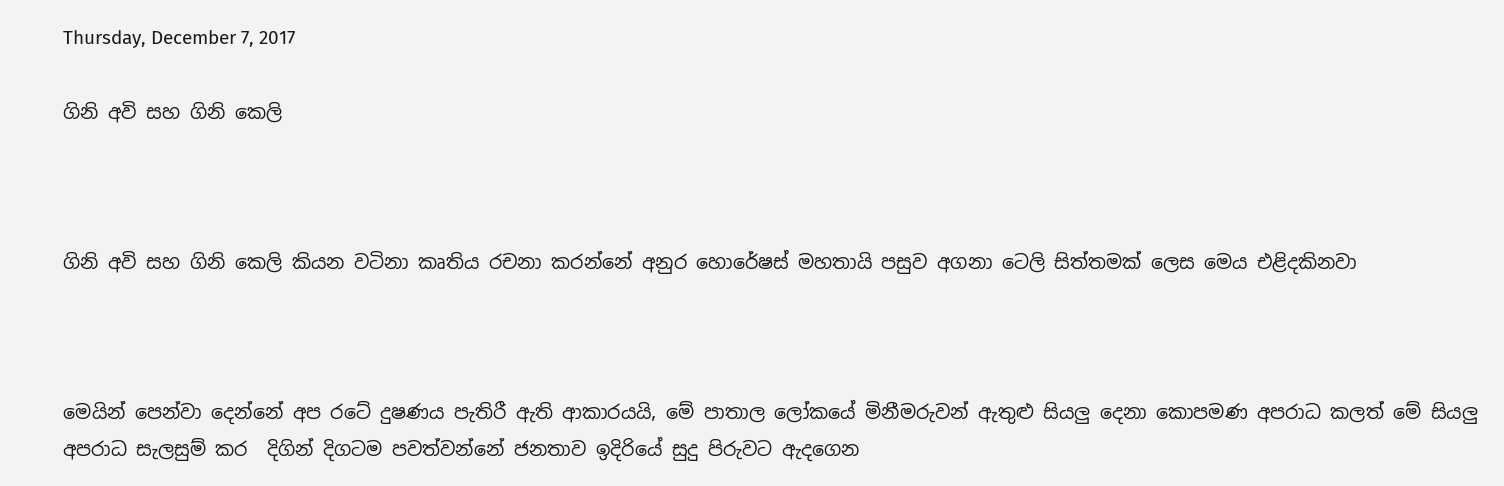Thursday, December 7, 2017

ගිනි අවි සහ ගිනි කෙලි



ගිනි අවි සහ ගිනි කෙලි කියන වටිනා කෘතිය රචනා කරන්නේ අනුර හොරේෂස් මහතායි පසුව අගනා ටෙලි සිත්තමක් ලෙස මෙය එළිදකිනවා



මෙයින් පෙන්වා දෙන්නේ අප රටේ දුෂණය පැතිරී ඇති ආකාරයයි, මේ පාතාල ලෝකයේ මිනීමරුවන් ඇතුළු සියලු දෙනා කොපමණ අපරාධ කලත් මේ සියලු අපරාධ සැලසුම් කර  දිගින් දිගටම පවත්වන්නේ ජනතාව ඉදිරියේ සුදු පිරුවට ඇදගෙන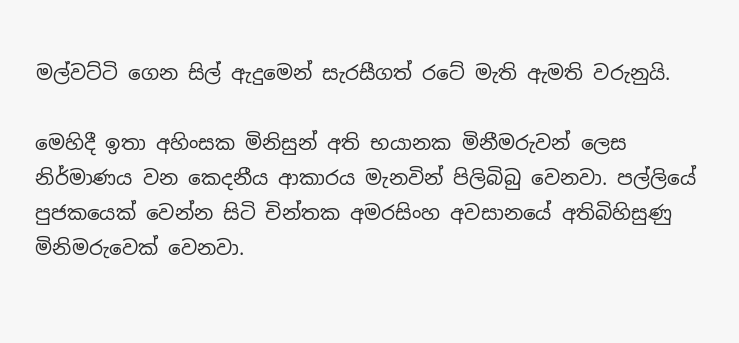මල්වට්ටි ගෙන සිල් ඇදුමෙන් සැරසීගත් රටේ මැති ඇමති වරුනුයි.

මෙහිදී ඉතා අහිංසක මිනිසුන් අති භයානක මිනීමරුවන් ලෙස නිර්මාණය වන කෙදනීය ආකාරය මැනවින් පිලිබිබු වෙනවා. පල්ලියේ පුජකයෙක් වෙන්න සිටි චින්තක අමරසිංහ අවසානයේ අතිබිහිසුණු මිනිමරුවෙක් වෙනවා.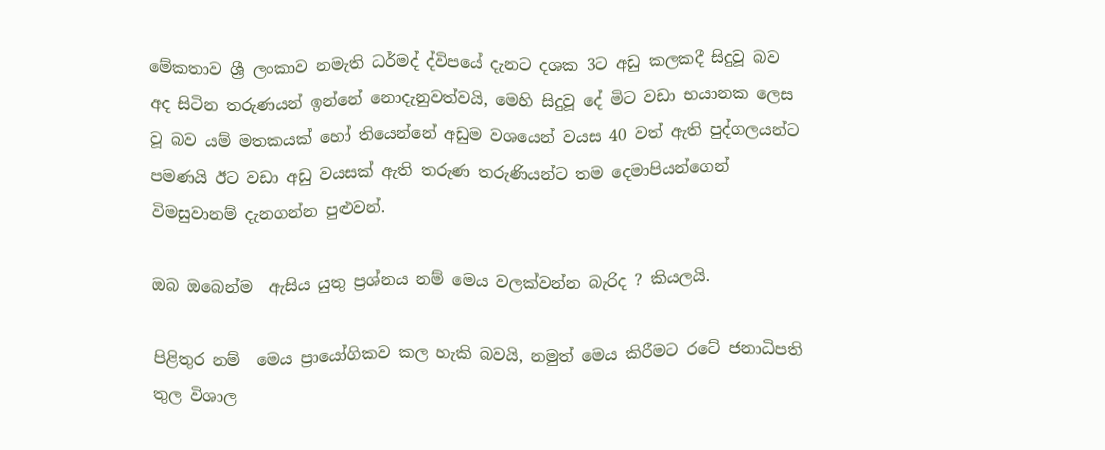මේකතාව ශ්‍රී ලංකාව නමැති ධර්මද් ද්විපයේ දැනට දශක 3ට අඩු කලකදී සිදුවූ බව අද සිටින තරුණයන් ඉන්නේ නොදැනුවත්වයි, මෙහි සිදුවූ දේ මිට වඩා භයානක ලෙස වූ බව යම් මතකයක් හෝ තියෙන්නේ අඩුම වශයෙන් වයස 40 වත් ඇති පුද්ගලයන්ට පමණයි ඊට වඩා අඩු වයසක් ඇති තරුණ තරුණියන්ට තම දෙමාපියන්ගෙන් විමසුවානම් දැනගන්න පුළුවන්.

ඔබ ඔබෙන්ම  ඇසිය යුතු ප්‍රශ්නය නම් මෙය වලක්වන්න බැරිද ? කියලයි.

පිළිතුර නම්  මෙය ප්‍රායෝගිකව කල හැකි බවයි, නමුත් මෙය කිරීමට රටේ ජනාධිපති තුල විශාල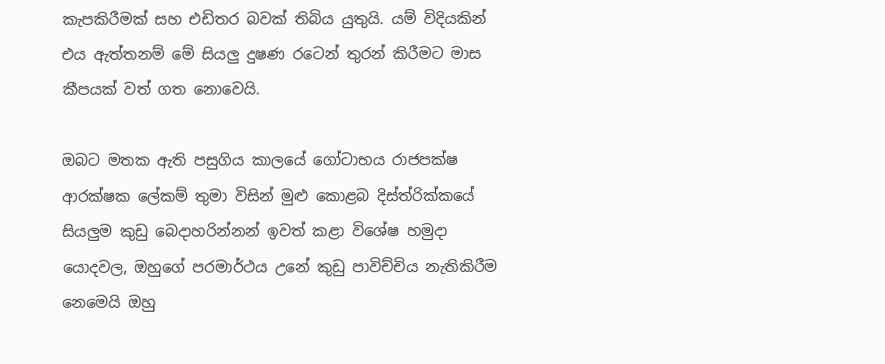කැපකිරීමක් සහ එඩිතර බවක් තිබිය යුතුයි. යම් විදියකින් එය ඇත්තනම් මේ සියලු දුෂණ රටෙන් තුරන් කිරීමට මාස කීපයක් වත් ගත නොවෙයි.

ඔබට මතක ඇති පසුගිය කාලයේ ගෝටාභය රාජපක්ෂ ආරක්ෂක ලේකම් තුමා විසින් මුළු කොළබ දිස්ත්රික්කයේ සියලුම කුඩු බෙදාහරින්නන් ඉවත් කළා විශේෂ හමුදා යොදවල, ඔහුගේ පරමාර්ථය උනේ කුඩු පාවිච්චිය නැතිකිරීම නෙමෙයි ඔහු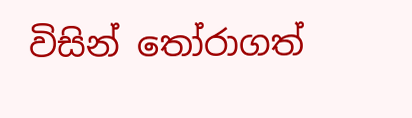විසින් තෝරාගත්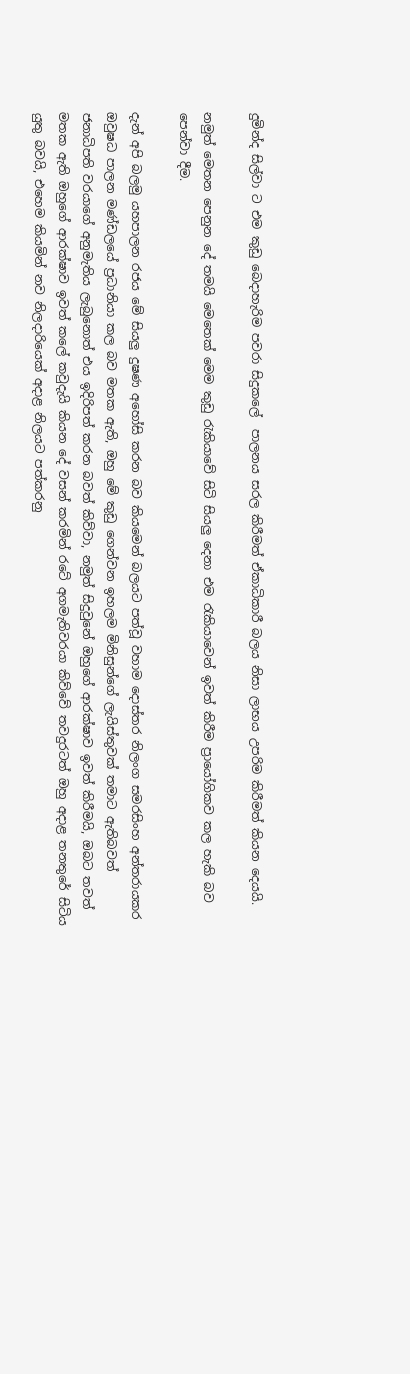දුමින්ද සිල්වා ට එම කුඩු බෙදාහැරිම පවරා සිදුකලේ  පාලනය සරල කිරීමත් ඒකාධිකාරී බලය නිසා ලාභය උපරිම කිරීමත් කියන දෙයයි.

නමුත් මෙතන පෙනුන දේ තමයි මෙතෙක් මෙම කුඩු රැකියාවේ සිටි සියලු දෙනා එම රැකියාවෙන් ඉවත් කිරීම ප්‍රායෝගිකව කල හැකි බව පෙන්වා දීම.

දැන් අපි බලමු යහපාලන රජය මේ සියලු දුෂණ අහෝසි කරන බව කියමෙන් බලයට පත්වූ වහාම දොස්තර නිලංග සමරසිංහ අන්තරායකර ඔවුෂධ පාලන මණ්ඩලයේ ප්‍රධානියා කල බව මතක ඇති, ඔහු මේ කුඩු ගෙන්වන ඉහලම මිනිසුන්ගේ ලැයිස්තුවක් තමාට ඇතිබවත් ජනාධිපති වරයාගේ අනුමැතිය ලැබුනොත් එය ඉදිරිපත් කරන බවත් කිව්වා, නමුත් සිදුවුනේ ඔහුගේ ආරක්ෂාව ඉවත් කිරීමයි, ඔබට තවත් මතක ඇති ඔහුගේ ආරක්ෂාව ඉවත් කලේ කවුදැයි කියන දේ වසන් කරමින් රටේ අගමැතිවරයා කිව්වේ තවදුරටත් ඔහු අදාළ තනතුරේ සිටිය යුතු බවයි, එහෙම කියමින් නව නිලදාරියෙක් අදාළ නිලයට පත්කරනු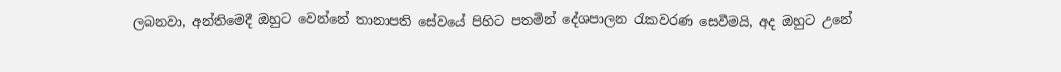ලබනවා, අන්තිමෙදී ඔහුට වෙන්නේ තානාපති සේවයේ පිහිට පතමින් දේශපාලන රැකවරණ සෙවීමයි, අද ඔහුට උනේ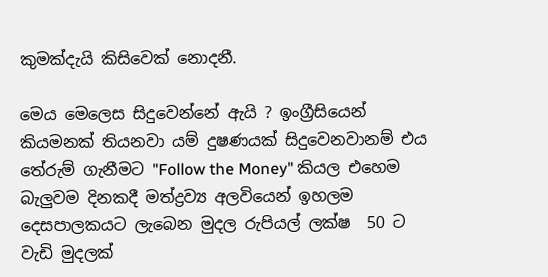කුමක්දැයි කිසිවෙක් නොදනී.

මෙය මෙලෙස සිදුවෙන්නේ ඇයි ? ඉංග්‍රීසියෙන් කියමනක් තියනවා යම් දුෂණයක් සිදුවෙනවානම් එය තේරුම් ගැනීමට "Follow the Money" කියල එහෙම බැලුවම දිනකදී මත්ද්‍රව්‍ය අලවියෙන් ඉහලම දෙසපාලකයට ලැබෙන මුදල රුපියල් ලක්ෂ  50 ට වැඩි මුදලක්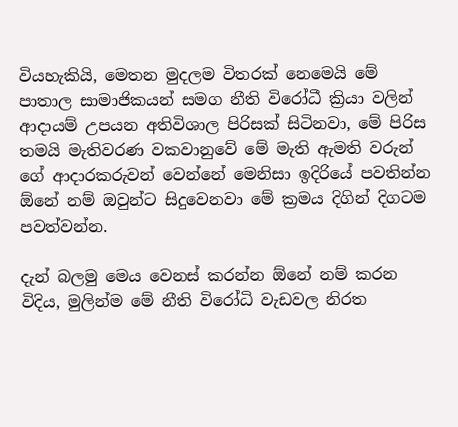වියහැකියි, මෙතන මුදලම විතරක් නෙමෙයි මේ පාතාල සාමාජිකයන් සමග නීති විරෝධී ක්‍රියා වලින් ආදායම් උපයන අතිවිශාල පිරිසක් සිටිනවා, මේ පිරිස තමයි මැතිවරණ වකවානුවේ මේ මැති ඇමති වරුන් ගේ ආදාරකරුවන් වෙන්නේ මෙනිසා ඉදිරියේ පවතින්න ඕනේ නම් ඔවුන්ට සිදුවෙනවා මේ ක්‍රමය දිගින් දිගටම පවත්වන්න.

දැන් බලමු මෙය වෙනස් කරන්න ඕනේ නම් කරන විදිය, මුලින්ම මේ නීති විරෝධි වැඩවල නිරත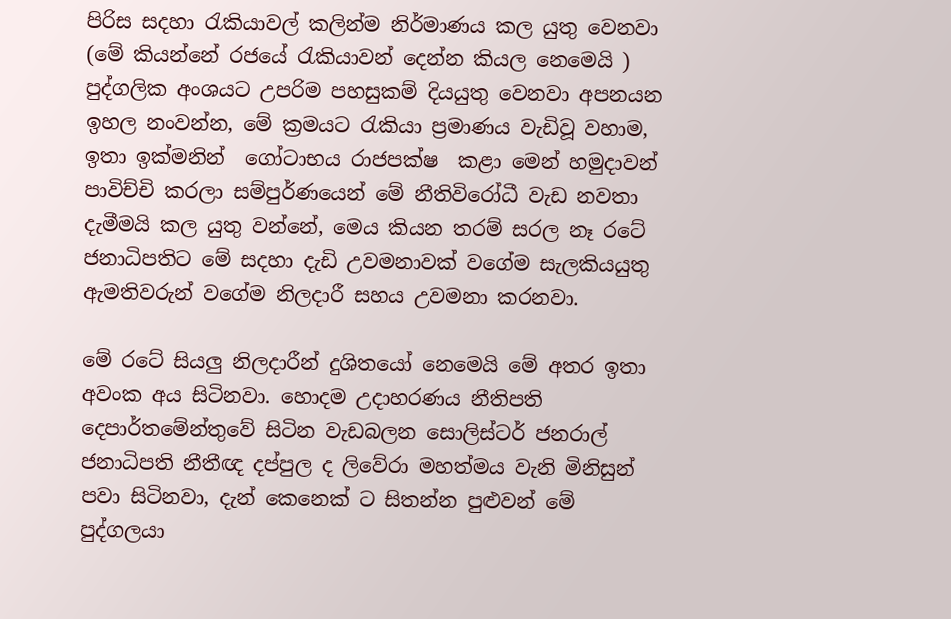පිරිස සදහා රැකියාවල් කලින්ම නිර්මාණය කල යුතු වෙනවා (මේ කියන්නේ රජයේ රැකියාවන් දෙන්න කියල නෙමෙයි ) පුද්ගලික අංශයට උපරිම පහසුකම් දියයුතු වෙනවා අපනයන ඉහල නංවන්න, මේ ක්‍රමයට රැකියා ප්‍රමාණය වැඩිවූ වහාම, ඉතා ඉක්මනින්  ගෝටාභය රාජපක්ෂ  කළා මෙන් හමුදාවන් පාවිච්චි කරලා සම්පුර්ණයෙන් මේ නීතිවිරෝධී වැඩ නවතා දැමීමයි කල යුතු වන්නේ, මෙය කියන තරම් සරල නෑ රටේ ජනාධිපතිට මේ සදහා දැඩි උවමනාවක් වගේම සැලකියයුතු ඇමතිවරුන් වගේම නිලදාරී සහය උවමනා කරනවා.

මේ රටේ සියලු නිලදාරීන් දුශිතයෝ නෙමෙයි මේ අතර ඉතා අවංක අය සිටිනවා. හොදම උදාහරණය නීතිපති දෙපාර්තමේන්තුවේ සිටින වැඩබලන සොලිස්ටර් ජනරාල් ජනාධිපති නීතීඥ දප්පුල ද ලිවේරා මහත්මය වැනි මිනිසුන් පවා සිටිනවා, දැන් කෙනෙක් ට සිතන්න පුළුවන් මේ පුද්ගලයා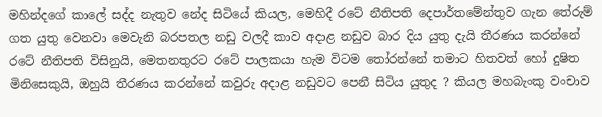මහින්දගේ කාලේ සද්ද නැතුව නේද සිටියේ කියල, මෙහිදී රටේ නීතිපති දෙපාර්තමේන්තුව ගැන තේරුම් ගත යුතු වෙනවා මෙවැනි බරපතල නඩු වලදී කාව අදාළ නඩුව බාර දිය යුතු දැයි තීරණය කරන්නේ රටේ නීතිපති විසිනුයි, මෙතනතුරට රටේ පාලකයා හැම විටම තෝරන්නේ තමාට හිතවත් හෝ දුෂිත මිනිසෙකුයි, ඔහුයි තීරණය කරන්නේ කවුරු අදාළ නඩුවට පෙනී සිටිය යුතුද ? කියල මහබැංකු වංචාව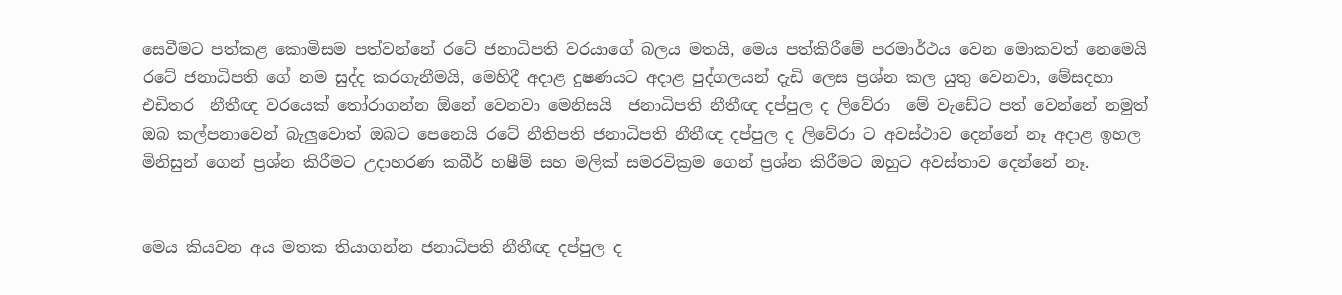සෙවීමට පත්කළ කොමිසම පත්වන්නේ රටේ ජනාධිපති වරයාගේ බලය මතයි, මෙය පත්කිරීමේ පරමාර්ථය වෙන මොකවත් නෙමෙයි රටේ ජනාධිපති ගේ නම සුද්ද කරගැනීමයි, මෙහිදී අදාළ දුෂණයට අදාළ පුද්ගලයන් දැඩි ලෙස ප්‍රශ්න කල යුතු වෙනවා, මේසදහා එඩිතර  නීතීඥ වරයෙක් තෝරාගන්න ඕනේ වෙනවා මෙනිසයි  ජනාධිපති නීතීඥ දප්පුල ද ලිවේරා  මේ වැඩේට පත් වෙන්නේ නමුත් ඔබ කල්පනාවෙන් බැලුවොත් ඔබට පෙනෙයි රටේ නීතිපති ජනාධිපති නීතීඥ දප්පුල ද ලිවේරා ට අවස්ථාව දෙන්නේ නෑ අදාළ ඉහල මිනිසුන් ගෙන් ප්‍රශ්න කිරීමට උදාහරණ කබීර් හෂීම් සහ මලික් සමරවික්‍රම ගෙන් ප්‍රශ්න කිරීමට ඔහුට අවස්තාව දෙන්නේ නෑ.


මෙය කියවන අය මතක තියාගන්න ජනාධිපති නීතීඥ දප්පුල ද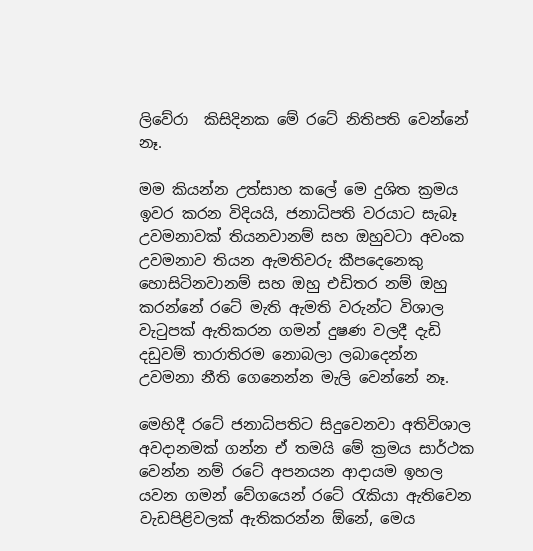ලිවේරා  කිසිදිනක මේ රටේ නිතිපති වෙන්නේ නෑ.

මම කියන්න උත්සාහ කලේ මෙ දුශිත ක්‍රමය ඉවර කරන විදියයි, ජනාධිපති වරයාට සැබෑ උවමනාවක් තියනවානම් සහ ඔහුවටා අවංක උවමනාව තියන ඇමතිවරු කීපදෙනෙකු හොසිටිනවානම් සහ ඔහු එඩිතර නම් ඔහු කරන්නේ රටේ මැති ඇමති වරුන්ට විශාල වැටුපක් ඇතිකරන ගමන් දුෂණ වලදී දැඩි දඩුවම් තාරාතිරම නොබලා ලබාදෙන්න උවමනා නීති ගෙනෙන්න මැලි වෙන්නේ නෑ.

මෙහිදී රටේ ජනාධිපතිට සිදුවෙනවා අතිවිශාල අවදානමක් ගන්න ඒ තමයි මේ ක්‍රමය සාර්ථක වෙන්න නම් රටේ අපනයන ආදායම ඉහල යවන ගමන් වේගයෙන් රටේ රැකියා ඇතිවෙන වැඩපිළිවලක් ඇතිකරන්න ඕනේ, මෙය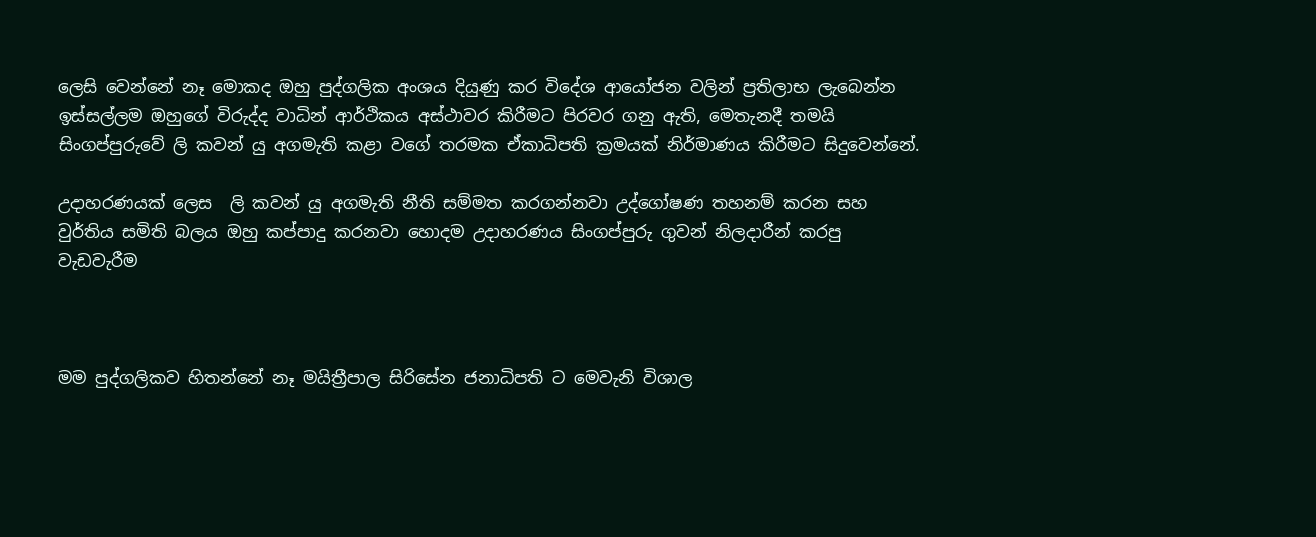ලෙසි වෙන්නේ නෑ මොකද ඔහු පුද්ගලික අංශය දියුණු කර විදේශ ආයෝජන වලින් ප්‍රතිලාභ ලැබෙන්න ඉස්සල්ලම ඔහුගේ විරුද්ද වාධින් ආර්ථිකය අස්ථාවර කිරීමට පිරවර ගනු ඇති, මෙතැනදී තමයි සිංගප්පුරුවේ ලි කවන් යු අගමැති කළා වගේ තරමක ඒකාධිපති ක්‍රමයක් නිර්මාණය කිරීමට සිදුවෙන්නේ.

උදාහරණයක් ලෙස  ලි කවන් යු අගමැති නීති සම්මත කරගන්නවා උද්ගෝෂණ තහනම් කරන සහ වුර්තිය සමිති බලය ඔහු කප්පාදු කරනවා හොදම උදාහරණය සිංගප්පුරු ගුවන් නිලදාරීන් කරපු වැඩවැරීම



මම පුද්ගලිකව හිතන්නේ නෑ මයිත්‍රීපාල සිරිසේන ජනාධිපති ට මෙවැනි විශාල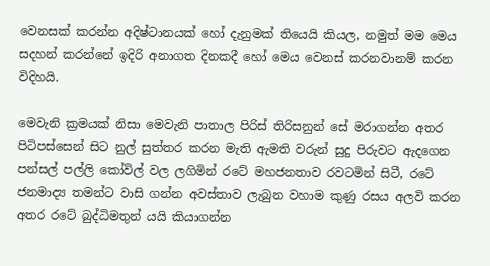වෙනසක් කරන්න අදිෂ්ටානයක් හෝ දැනුමක් තියෙයි කියල, නමුත් මම මෙය සදහන් කරන්නේ ඉදිරි අනාගත දිනකදී හෝ මෙය වෙනස් කරනවානම් කරන විදිහයි.

මෙවැනි ක්‍රමයක් නිසා මෙවැනි පාතාල පිරිස් තිරිසනුන් සේ මරාගන්න අතර පිටිපස්සෙන් සිට නුල් සුත්තර කරන මැති ඇමති වරුන් සුදු පිරුවට ඇදගෙන පන්සල් පල්ලි කෝවිල් වල ලගිමින් රටේ මහජනතාව රවටමින් සිටී, රටේ ජනමාද්‍ය තමන්ට වාසි ගන්න අවස්තාව ලැබුන වහාම කුණු රසය අලවි කරන අතර රටේ බුද්ධිමතුන් යයි කියාගන්න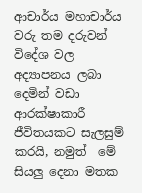ආචාර්ය මහාචාර්ය වරු තම දරුවන් විදේශ වල අද්‍යාපනය ලබා දෙමින් වඩා ආරක්ෂාකාරී ජීවිතයකට සැලසුම් කරයි, නමුත්  මේ සියලු දෙනා මතක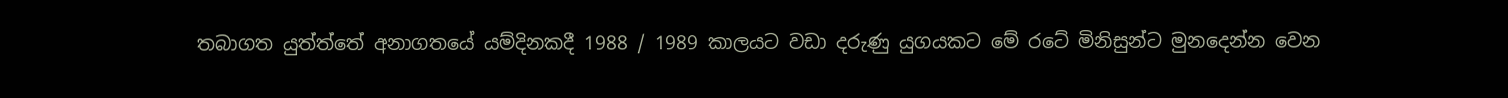තබාගත යුත්ත්තේ අනාගතයේ යම්දිනකදී 1988 / 1989 කාලයට වඩා දරුණු යුගයකට මේ රටේ මිනිසුන්ට මුනදෙන්න වෙන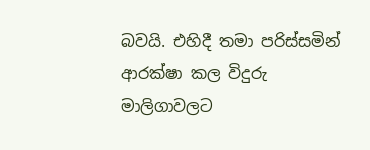බවයි. එහිදී තමා පරිස්සමින් ආරක්ෂා කල විදුරු මාලිගාවලට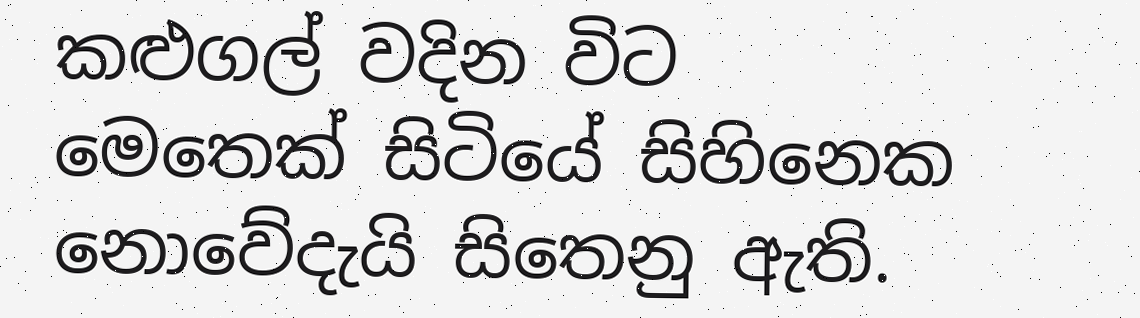කළුගල් වදින විට මෙතෙක් සිටියේ සිහිනෙක නොවේදැයි සිතෙනු ඇති.